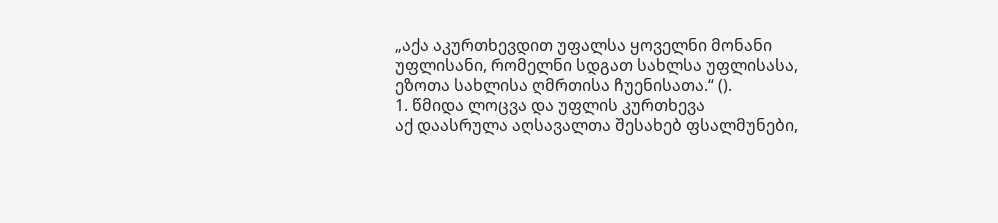„აქა აკურთხევდით უფალსა ყოველნი მონანი უფლისანი, რომელნი სდგათ სახლსა უფლისასა, ეზოთა სახლისა ღმრთისა ჩუენისათა.“ ().
1. წმიდა ლოცვა და უფლის კურთხევა
აქ დაასრულა აღსავალთა შესახებ ფსალმუნები,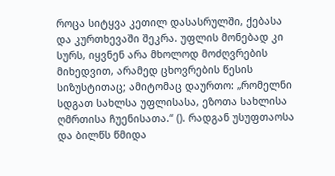როცა სიტყვა კეთილ დასასრულში, ქებასა და კურთხევაში შეკრა. უფლის მონებად კი სურს, იყვნენ არა მხოლოდ მოძღვრების მიხედვით, არამედ ცხოვრების წესის სიზუსტითაც; ამიტომაც დაურთო: „რომელნი სდგათ სახლსა უფლისასა, ეზოთა სახლისა ღმრთისა ჩუენისათა.“ (). რადგან უსუფთაოსა და ბილწს წმიდა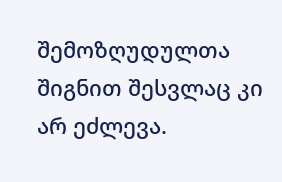შემოზღუდულთა შიგნით შესვლაც კი არ ეძლევა.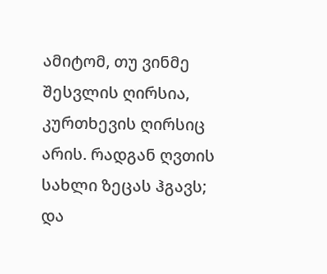ამიტომ, თუ ვინმე შესვლის ღირსია, კურთხევის ღირსიც არის. რადგან ღვთის სახლი ზეცას ჰგავს; და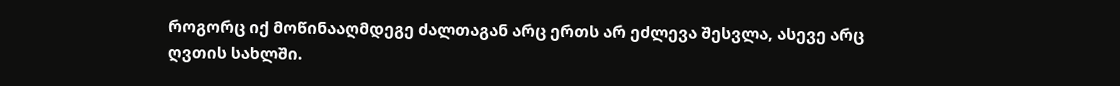როგორც იქ მოწინააღმდეგე ძალთაგან არც ერთს არ ეძლევა შესვლა, ასევე არც ღვთის სახლში.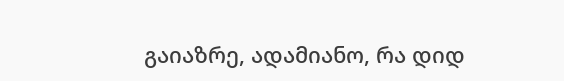გაიაზრე, ადამიანო, რა დიდ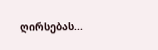ღირსებას...